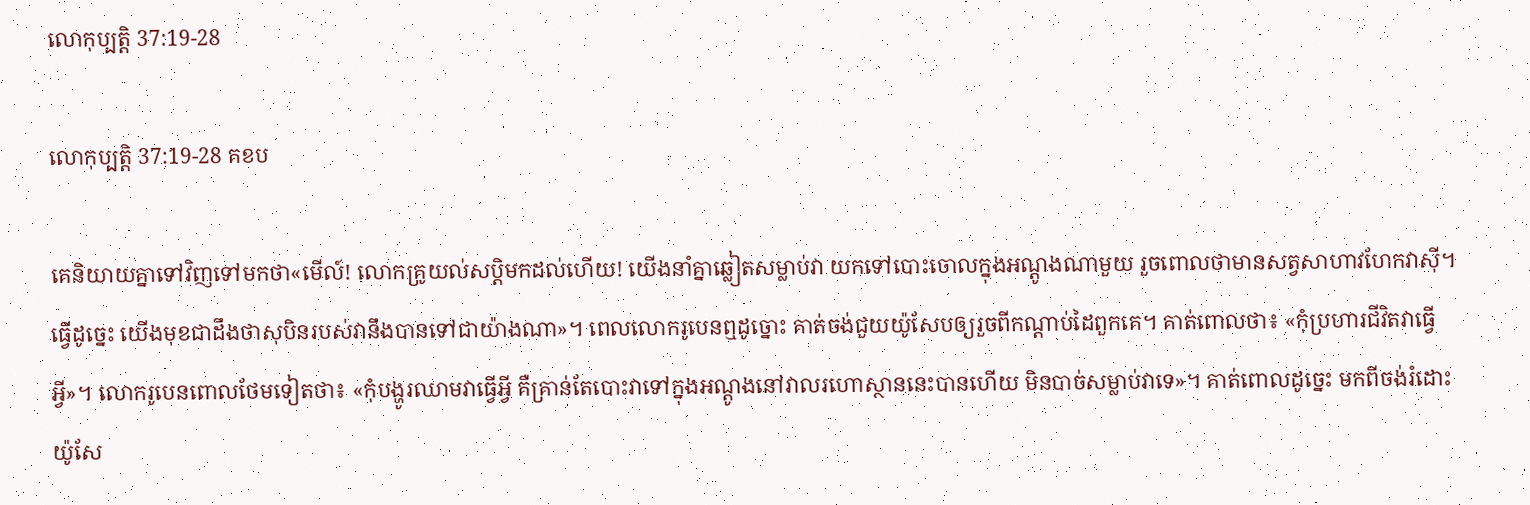លោកុប្បត្តិ 37:19-28

លោកុប្បត្តិ 37:19-28 គខប

គេនិយាយគ្នាទៅវិញទៅមកថា«មើល៍! លោកគ្រូយល់សប្តិមកដល់ហើយ! យើងនាំគ្នាឆ្លៀតសម្លាប់វា យកទៅបោះចោលក្នុងអណ្ដូងណាមួយ រួចពោលថាមានសត្វសាហាវហែកវាស៊ី។ ធ្វើដូច្នេះ យើងមុខជាដឹងថាសុបិនរបស់វានឹងបានទៅជាយ៉ាងណា»។ ពេលលោករូបេនឮដូច្នោះ គាត់ចង់ជួយយ៉ូសែបឲ្យរួចពីកណ្ដាប់ដៃពួកគេ។ គាត់ពោលថា៖ «កុំប្រហារជីវិតវាធ្វើអ្វី»។ លោករូបេនពោលថែមទៀតថា៖ «កុំបង្ហូរឈាមវាធ្វើអ្វី គឺគ្រាន់តែបោះវាទៅក្នុងអណ្ដូងនៅវាលរហោ‌ស្ថាននេះបានហើយ មិនបាច់សម្លាប់វាទេ»។ គាត់ពោលដូច្នេះ មកពីចង់រំដោះយ៉ូសែ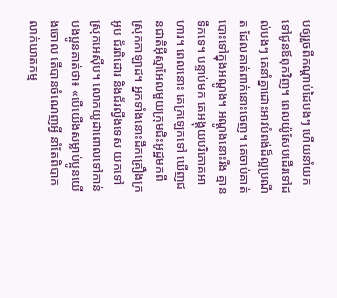បឲ្យរួចពីកណ្ដាប់ដៃបងៗ ហើយនាំយកទៅជូនឪពុកវិញ។ ពេលយ៉ូសែបដើរទៅដល់បងៗ គេនាំគ្នាដោះអាវបំពង់ដ៏ល្អប្រណីត ដែលគាត់ពាក់នោះចេញ។ គេចាប់គាត់បោះទៅក្នុងអណ្ដូង។ អណ្ដូងនោះរីង គ្មានទឹកទេ។ បន្ទាប់មក គេអង្គុយបរិភោគអាហារ។ ពេលនោះ គេក្រឡេកទៅ ឃើញជន‌ជាតិអ៊ីស្មា‌អែលមួយក្រុមជិះអូដ្ឋមកពីស្រុកកាឡាដ។ អ្នកទាំងនោះដឹកគ្រឿងក្រអូប ជ័រពិដោរ និងជ័រល្វីង‌ទេស យកទៅស្រុកអេស៊ីប។ លោកយូដាពោលទៅកាន់បងប្អូនគាត់ថា៖ «បើយើងសម្លាប់ប្អូនយើងចោល តើបានចំណេញអ្វី នាំតែពិបាកលាក់ឃាត‌កម្ម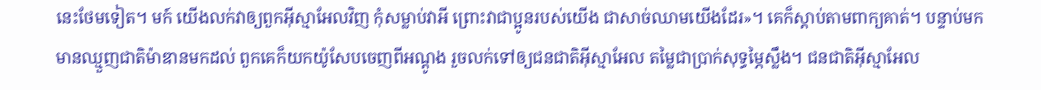នេះថែមទៀត។ មក៍ យើងលក់វាឲ្យពួកអ៊ីស្មា‌អែលវិញ កុំសម្លាប់វាអី ព្រោះវាជាប្អូនរបស់យើង ជាសាច់ឈាមយើងដែរ»។ គេក៏ស្ដាប់តាមពាក្យគាត់។ បន្ទាប់មក មានឈ្មួញជាតិម៉ាឌានមកដល់ ពួកគេក៏យកយ៉ូសែបចេញពីអណ្ដូង រួចលក់ទៅឲ្យជន‌ជាតិអ៊ីស្មា‌អែល តម្លៃជាប្រាក់សុទ្ធម្ភៃស្លឹង។ ជន‌ជាតិអ៊ីស្មា‌អែល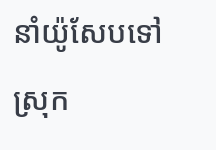នាំយ៉ូសែបទៅស្រុក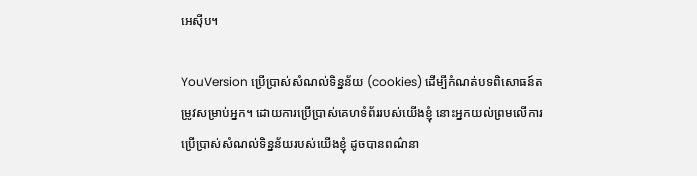អេស៊ីប។

YouVersion ប្រើប្រាស់សំណល់ទិន្នន័យ (cookies) ដើម្បីកំណត់បទពិសោធន៍តម្រូវសម្រាប់អ្នក។ ដោយការប្រើប្រាស់គេហទំព័ររបស់យើងខ្ញុំ នោះអ្នកយល់ព្រមលើការប្រើប្រាស់សំណល់ទិន្នន័យរបស់យើងខ្ញុំ ដូចបានពណ៌នា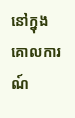នៅក្នុង គោលការណ៍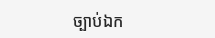ច្បាប់ឯក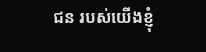ជន របស់យើងខ្ញុំ